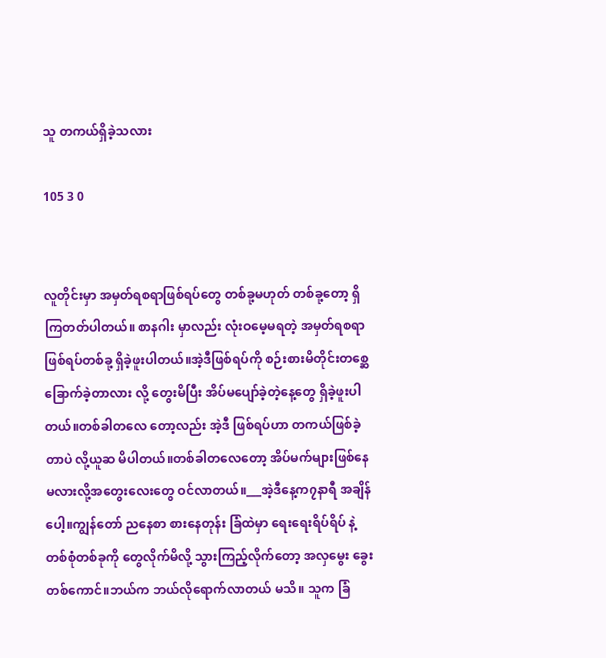သူ တကယ်ရှိခဲ့သလား

105 3 0


လူတိုင်းမှာ အမှတ်ရစရာဖြစ်ရပ်တွေ တစ်ခု့မဟုတ် တစ်ခု့တော့ ရှိကြတတ်ပါတယ်။ စာနဂါး မှာလည်း လုံးဝမေ့မရတဲ့ အမှတ်ရစရာ ဖြစ်ရပ်တစ်ခု့ ရှိခဲ့ဖူးပါတယ်။အဲ့ဒီဖြစ်ရပ်ကို စဉ်းစားမိတိုင်းတစ္ဆေခြောက်ခဲ့တာလား လို့ တွေးမိပြီး အိပ်မပျော်ခဲ့တဲ့နေ့တွေ ရှိခဲ့ဖူးပါတယ်။တစ်ခါတလေ တော့လည်း အဲ့ဒီ ဖြစ်ရပ်ဟာ တကယ်ဖြစ်ခဲ့တာပဲ လို့ယူဆ မိပါတယ်။တစ်ခါတလေတော့ အိပ်မက်များဖြစ်နေမလားလို့အတွေးလေးတွေ ဝင်လာတယ်။___အဲ့ဒီနေ့က၇နာရီ အချိန်ပေါ့။ကျွန်တော် ညနေစာ စားနေတုန်း ခြံထဲမှာ ရေးရေးရိပ်ရိပ် နဲ့ တစ်စုံတစ်ခုကို တွေလိုက်မိလို့ သွားကြည့်လိုက်တော့ အလှမွေး ခွေးတစ်ကောင်။ဘယ်က ဘယ်လိုရောက်လာတယ် မသိ။ သူက ခြံ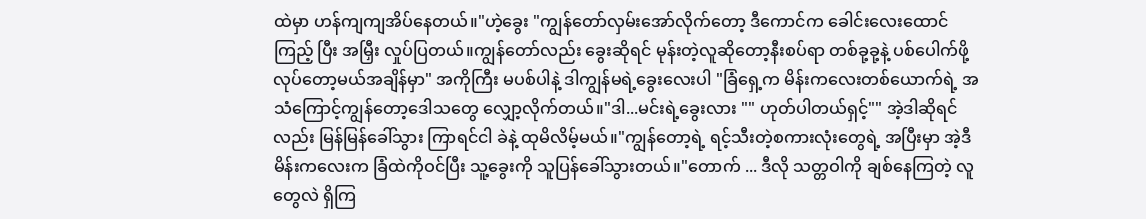ထဲမှာ ဟန်ကျကျအိပ်နေတယ်။"ဟဲ့ခွေး "ကျွန်တော်လှမ်းအော်လိုက်တော့ ဒီကောင်က ခေါင်းလေးထောင်ကြည့် ပြီး အမြှီး လှုပ်ပြတယ်။ကျွန်တော်လည်း ခွေးဆိုရင် မုန်းတဲ့လူဆိုတော့နီးစပ်ရာ တစ်ခု့ခု့နဲ့ ပစ်ပေါက်ဖို့ လုပ်တော့မယ်အချိန်မှာ" အကိုကြီး မပစ်ပါနဲ့ ဒါကျွန်မရဲ့ခွေးလေးပါ "ခြံရှေ့က မိန်းကလေးတစ်ယောက်ရဲ့ အသံကြောင့်ကျွန်တော့ဒေါသတွေ လျှော့လိုက်တယ်။"ဒါ...မင်းရဲ့ခွေးလား "" ဟုတ်ပါတယ်ရှင့်"" အဲ့ဒါဆိုရင်လည်း မြန်မြန်ခေါ်သွား ကြာရင်ငါ ခဲနဲ့ ထုမိလိမ့်မယ်။"ကျွန်တော့ရဲ့ ရင့်သီးတဲ့စကားလုံးတွေရဲ့ အပြီးမှာ အဲ့ဒီမိန်းကလေးက ခြံထဲကိုဝင်ပြီး သူ့ခွေးကို သူပြန်ခေါ်သွားတယ်။"တောက် ... ဒီလို သတ္တဝါကို ချစ်နေကြတဲ့ လူတွေလဲ ရှိကြ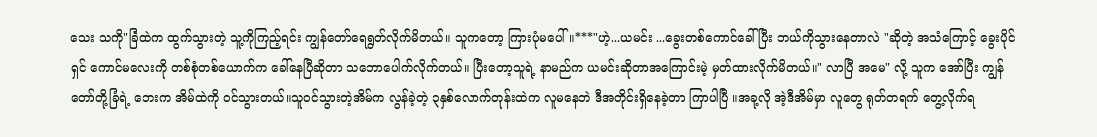သေး သကို"ခြံဲထဲက ထွက်သွားတဲ့ သူ့ကိုကြည့်ရင်း ကျွန်တော်ရေရွတ်လိုက်မိတယ်။ သူကတော့ ကြားပုံမပေါ်။***"ဟဲ့...ယမင်း ...ခွေးတစ်ကောင်ခေါ်ပြီး ဘယ်ကိုသွားနေတာလဲ "ဆိုတဲ့ အသံကြောင့် ခွေးပိုင်ရှင် ကောင်မလေးကို တစ်စုံတစ်ယောက်က ခေါ်နေပြီဆိုတာ သဘောပေါက်လိုက်တယ်။ ပြီးတော့သူရဲ့ နာမည်က ယမင်းဆိုတာအကြောင်းမဲ့ မှတ်ထားလိုက်မိတယ်။" လာပြီ အမေ" လို့ သူက အော်ပြီး ကျွန်တော်တို့ခြံရဲ့ ဘေးက အိမ်ထဲကို ဝင်သွားတယ်။သူဝင်သွားတဲ့အိမ်က လွန်ခဲ့တဲ့ ၃နှစ်လောက်တုန်းထဲက လူမနေဘဲ ဒီအတိုင်းရှိနေခဲ့တာ ကြာပါပြီ ။အခု့လို အဲ့ဒီအိမ်မှာ လူတွေ ရုတ်တရက် တွေ့လိုက်ရ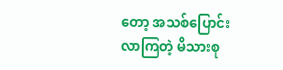တော့ အသစ်ပြောင်းလာကြတဲ့ မိသားစု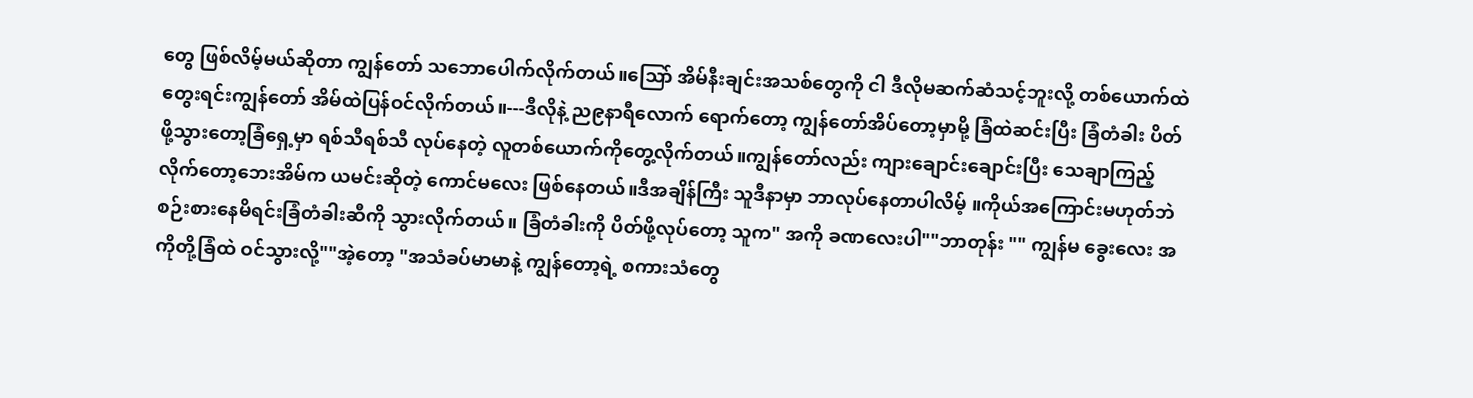တွေ ဖြစ်လိမ့်မယ်ဆိုတာ ကျွန်တော် သဘောပေါက်လိုက်တယ်။သြော် အိမ်နီးချင်းအသစ်တွေကို ငါ ဒီလိုမဆက်ဆံသင့်ဘူးလို့ တစ်ယောက်ထဲတွေးရင်းကျွန်တော် အိမ်ထဲပြန်ဝင်လိုက်တယ်။---ဒီလိုနဲ့ ည၉နာရီလောက် ရောက်တော့ ကျွန်တော်အိပ်တော့မှာမို့ ခြံထဲဆင်းပြီး ခြံတံခါး ပိတ်ဖို့သွားတော့ခြံရှေ့မှာ ရစ်သီရစ်သီ လုပ်နေတဲ့ လူတစ်ယောက်ကိုတွေ့လိုက်တယ်။ကျွန်တော်လည်း ကျားချောင်းချောင်းပြီး သေချာကြည့်လိုက်တော့ဘေးအိမ်က ယမင်းဆိုတဲ့ ကောင်မလေး ဖြစ်နေတယ်။ဒီအချိန်ကြီး သူဒီနာမှာ ဘာလုပ်နေတာပါလိမ့် ။ကိုယ်အကြောင်းမဟုတ်ဘဲ စဉ်းစားနေမိရင်းခြံတံခါးဆီကို သွားလိုက်တယ်။ ခြံတံခါးကို ပိတ်ဖို့လုပ်တော့ သူက" အကို ခဏလေးပါ""ဘာတုန်း "" ကျွန်မ ခွေးလေး အကိုတို့ခြံထဲ ဝင်သွားလို့""အဲ့တော့ "အသံခပ်မာမာနဲ့ ကျွန်တော့ရဲ့ စကားသံတွေ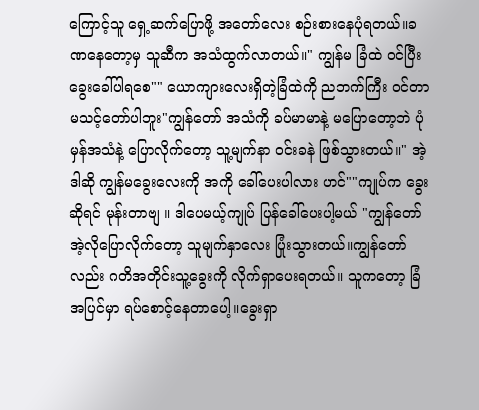ကြောင့်သူ ရှေ့ဆက်ပြောဖို့ အတော်လေး စဉ်းစားနေပုံရတယ်။ခဏနေတော့မှ သူဆီက အသံထွက်လာတယ်။" ကျွန်မ ခြံထဲ ဝင်ပြီး ခွေးခေါ်ပါရစေ"" ယောကျားလေးရှိတဲ့ခြံထဲကို ညဘက်ကြီး ဝင်တာ မသင့်တော်ပါဘူး"ကျွန်တော် အသံကို ခပ်မာမာနဲ့ မပြောတော့ဘဲ ပုံမှန်အသံနဲ့ ပြောလိုက်တော့ သူ့မျက်နာ ဝင်းခနဲ ဖြစ်သွားတယ်။" အဲ့ဒါဆို ကျွန်မခွေးလေးကို အကို ခေါ်ပေးပါလား ဟင်""ကျုပ်က ခွေးဆိုရင် မုန်းတာဗျ ။ ဒါပေမယ့်ကျုပ် ပြန်ခေါ်ပေးပါ့မယ် "ကျွန်တော်အဲ့လိုပြောလိုက်တော့ သူမျက်နှာလေး ပြုံးသွားတယ်။ကျွန်တော်လည်း ဂတိအတိုင်းသူ့ခွေးကို လိုက်ရှာပေးရတယ်။ သူကတော့ ခြံအပြင်မှာ ရပ်စောင့်နေတာပေါ့။ခွေးရှာ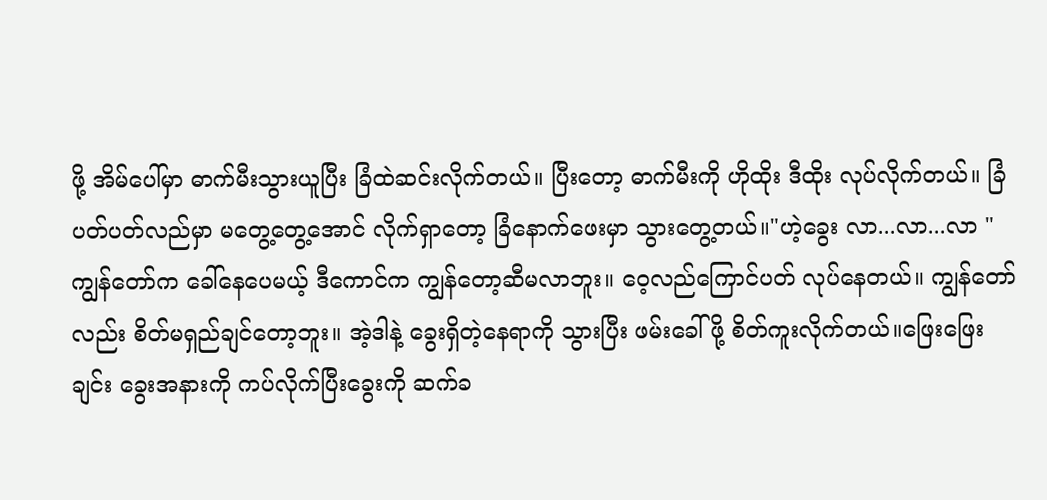ဖို့ အိမ်ပေါ်မှာ ဓာက်မီးသွားယူပြီး ခြံထဲဆင်းလိုက်တယ်။ ပြီးတော့ ဓာက်မီးကို ဟိုထိုး ဒီထိုး လုပ်လိုက်တယ်။ ခြံပတ်ပတ်လည်မှာ မတွေ့တွေ့အောင် လိုက်ရှာတော့ ခြံနောက်ဖေးမှာ သွားတွေ့တယ်။"ဟဲ့ခွေး လာ...လာ...လာ "ကျွန်တော်က ခေါ်နေပေမယ့် ဒီကောင်က ကျွန်တော့ဆီမလာဘူး။ ဝေ့လည်ကြောင်ပတ် လုပ်နေတယ်။ ကျွန်တော်လည်း စိတ်မရှည်ချင်တော့ဘူး။ အဲ့ဒါနဲ့ ခွေးရှိတဲ့နေရာကို သွားပြီး ဖမ်းခေါ်ဖို့ စိတ်ကူးလိုက်တယ်။ဖြေးဖြေးချင်း ခွေးအနားကို ကပ်လိုက်ပြီးခွေးကို ဆက်ခ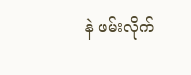နဲ ဖမ်းလိုက်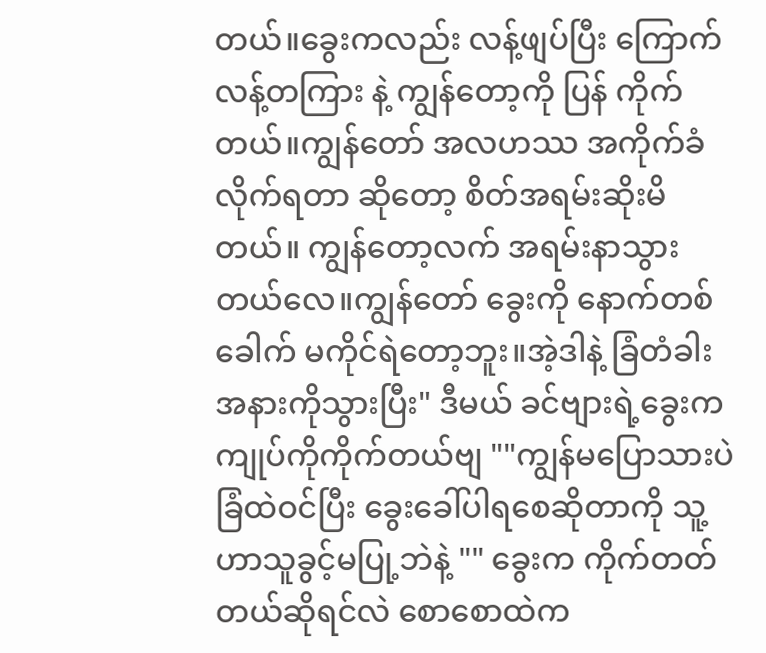တယ်။ခွေးကလည်း လန့်ဖျပ်ပြီး ကြောက်လန့်တကြား နဲ့ ကျွန်တော့ကို ပြန် ကိုက်တယ်။ကျွန်တော် အလဟဿ အကိုက်ခံလိုက်ရတာ ဆိုတော့ စိတ်အရမ်းဆိုးမိတယ်။ ကျွန်တော့လက် အရမ်းနာသွားတယ်လေ။ကျွန်တော် ခွေးကို နောက်တစ်ခေါက် မကိုင်ရဲတော့ဘူး။အဲ့ဒါနဲ့ ခြံတံခါး အနားကိုသွားပြီး" ဒီမယ် ခင်ဗျားရဲ့ခွေးက ကျုပ်ကိုကိုက်တယ်ဗျ ""ကျွန်မပြောသားပဲ ခြံထဲဝင်ပြီး ခွေးခေါ်ပါရစေဆိုတာကို သူ့ဟာသူခွင့်မပြု့ဘဲနဲ့ "" ခွေးက ကိုက်တတ်တယ်ဆိုရင်လဲ စောစောထဲက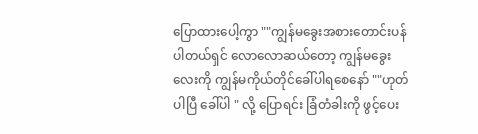ပြောထားပေါ့ကွာ ""ကျွန်မခွေးအစားတောင်းပန်ပါတယ်ရှင် လောလောဆယ်တော့ ကျွန်မခွေးလေးကို ကျွန်မကိုယ်တိုင်ခေါ်ပါရစေနော် ""ဟုတ်ပါပြီ ခေါ်ပါ " လို့ ပြောရင်း ခြံတံခါးကို ဖွင့်ပေး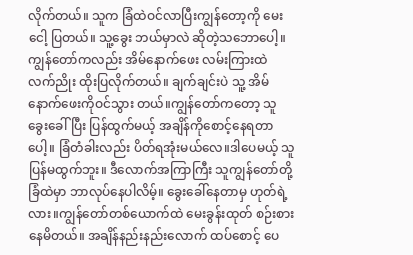လိုက်တယ်။ သူက ခြံထဲဝင်လာပြီးကျွန်တော့ကို မေးငေါ့ ပြတယ်။ သူ့ခွေး ဘယ်မှာလဲ ဆိုတဲ့သဘောပေါ့။ ကျွန်တော်ကလည်း အိမ်နောက်ဖေး လမ်းကြားထဲ လက်ညိုး ထိုးပြလိုက်တယ်။ ချက်ချင်းပဲ သူ့ အိမ်နောက်ဖေးကိုဝင်သွား တယ်။ကျွန်တော်ကတော့ သူ ခွေးခေါ်ပြီး ပြန်ထွက်မယ့် အချိန်ကိုစောင့်နေရတာပေါ့။ ခြံတံခါးလည်း ပိတ်ရအုံးမယ်လေ။ဒါပေမယ့် သူပြန်မထွက်ဘူး။ ဒီလောက်အကြာကြီး သူကျွန်တော်တို့ ခြံထဲမှာ ဘာလုပ်နေပါလိမ့်။ ခွေးခေါ်နေတာမှ ဟုတ်ရဲ့လား။ကျွန်တော်တစ်ယောက်ထဲ မေးခွန်းထုတ် စဉ်းစားနေမိတယ်။ အချိန်နည်းနည်းလောက် ထပ်စောင့် ပေ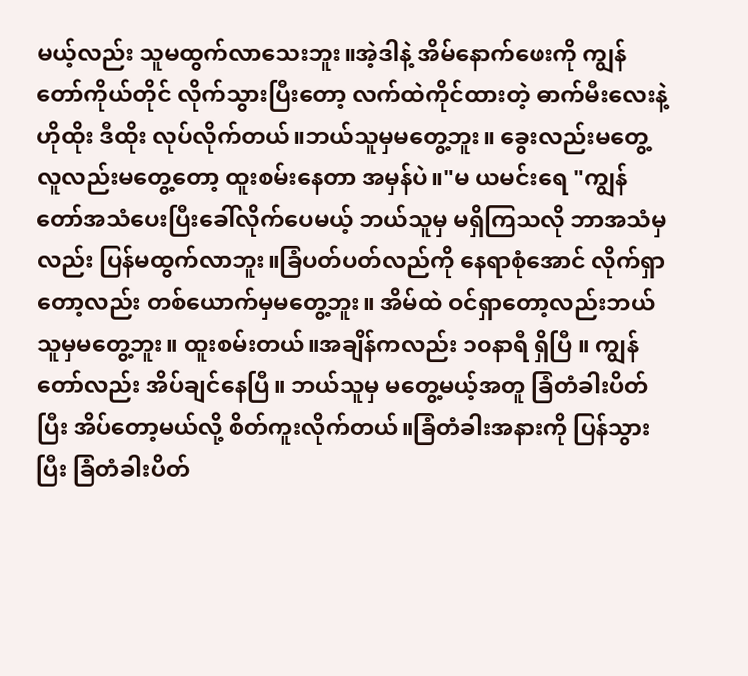မယ့်လည်း သူမထွက်လာသေးဘူး။အဲ့ဒါနဲ့ အိမ်နောက်ဖေးကို ကျွန်တော်ကိုယ်တိုင် လိုက်သွားပြီးတော့ လက်ထဲကိုင်ထားတဲ့ ဓာက်မီးလေးနဲ့ ဟိုထိုး ဒီထိုး လုပ်လိုက်တယ်။ဘယ်သူမှမတွေ့ဘူး။ ခွေးလည်းမတွေ့ လူလည်းမတွေ့တော့ ထူးစမ်းနေတာ အမှန်ပဲ။"မ ယမင်းရေ "ကျွန်တော်အသံပေးပြီးခေါ်လိုက်ပေမယ့် ဘယ်သူမှ မရှိကြသလို ဘာအသံမှလည်း ပြန်မထွက်လာဘူး။ခြံပတ်ပတ်လည်ကို နေရာစုံအောင် လိုက်ရှာတော့လည်း တစ်ယောက်မှမတွေ့ဘူး။ အိမ်ထဲ ဝင်ရှာတော့လည်းဘယ်သူမှမတွေ့ဘူး။ ထူးစမ်းတယ်။အချိန်ကလည်း ၁၀နာရီ ရှိပြီ ။ ကျွန်တော်လည်း အိပ်ချင်နေပြီ။ ဘယ်သူမှ မတွေ့မယ့်အတူ ခြံတံခါးပိတ်ပြီး အိပ်တော့မယ်လို့ စိတ်ကူးလိုက်တယ်။ခြံတံခါးအနားကို ပြန်သွားပြီး ခြံတံခါးပိတ်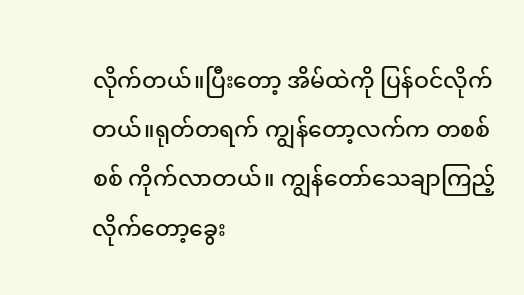လိုက်တယ်။ပြီးတော့ အိမ်ထဲကို ပြန်ဝင်လိုက်တယ်။ရုတ်တရက် ကျွန်တော့လက်က တစစ်စစ် ကိုက်လာတယ်။ ကျွန်တော်သေချာကြည့်လိုက်တော့ခွေး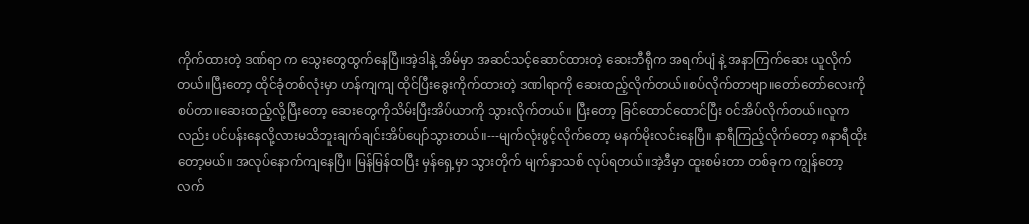ကိုက်ထားတဲ့ ဒဏ်ရာ က သွေးတွေထွက်နေပြီ။အဲ့ဒါနဲ့ အိမ်မှာ အဆင်သင့်ဆောင်ထားတဲ့ ဆေးဘီရီုက အရက်ပျံ နဲ့ အနာကြက်ဆေး ယူလိုက်တယ်။ပြီးတော့ ထိုင်ခုံတစ်လုံးမှာ ဟန်ကျကျ ထိုင်ပြီးခွေးကိုက်ထားတဲ့ ဒဏါရာကို ဆေးထည့်လိုက်တယ်။စပ်လိုက်တာဗျာ။တော်တော်လေးကိုစပ်တာ။ဆေးထည့်လို့ပြီးတော့ ဆေးတွေကိုသိမ်းပြီးအိပ်ယာကို သွားလိုက်တယ်။ ပြီးတော့ ခြင်ထောင်ထောင်ပြီး ဝင်အိပ်လိုက်တယ်။လူကလည်း ပင်ပန်းနေလို့လားမသိဘူးချက်ချင်းအိပ်ပျော်သွားတယ်။---မျက်လုံးဖွင့်လိုက်တော့ မနက်မိုးလင်းနေပြီ။ နာရီကြည့်လိုက်တော့ ၈နာရီထိုးတော့မယ်။ အလုပ်နောက်ကျနေပြီ။ မြန်မြန်ထပြီး မှန်ရှေ့မှာ သွားတိုက် မျက်နှာသစ် လုပ်ရတယ်။အဲ့ဒီမှာ ထူးစမ်းတာ တစ်ခုက ကျွန်တော့ လက်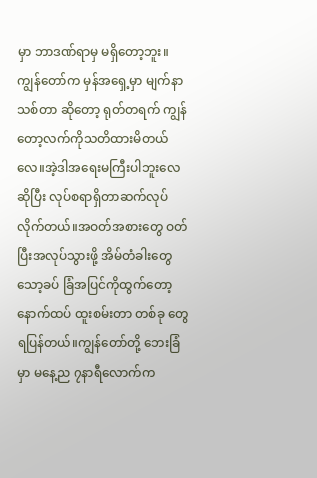မှာ ဘာဒဏ်ရာမှ မရှိတော့ဘူး။ ကျွန်တော်က မှန်အရှေ့မှာ မျက်နာသစ်တာ ဆိုတော့ ရုတ်တရက် ကျွန်တော့လက်ကိုသတိထားမိတယ်လေ။အဲ့ဒါအရေးမကြီးပါဘူးလေ ဆိုပြီး လုပ်စရာရှိတာဆက်လုပ်လိုက်တယ်။အဝတ်အစားတွေ ဝတ်ပြီးအလုပ်သွားဖို့ အိမ်တံခါးတွေ သော့ခပ် ခြံအပြင်ကိုထွက်တော့ နောက်ထပ် ထူးစမ်းတာ တစ်ခု တွေရပြန်တယ်။ကျွန်တော်တို့ ဘေးခြံမှာ မနေ့ည ၇နာရီလောက်က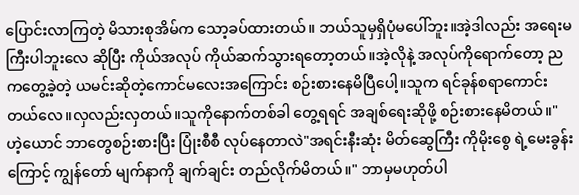ပြောင်းလာကြတဲ့ မိသားစုအိမ်က သော့ခပ်ထားတယ်။ ဘယ်သူမှရှိပုံမပေါ်ဘူး။အဲ့ဒါလည်း အရေးမကြီးပါဘူးလေ ဆိုပြီး ကိုယ်အလုပ် ကိုယ်ဆက်သွားရတော့တယ်။အဲ့လိုနဲ့ အလုပ်ကိုရောက်တော့ ညကတွေ့ခဲ့တဲ့ ယမင်းဆိုတဲ့ကောင်မလေးအကြောင်း စဉ်းစားနေမိပြီပေါ့။သူက ရင်ခုန်စရာကောင်းတယ်လေ။လှလည်းလှတယ်။သူကိုနောက်တစ်ခါ တွေ့ရရင် အချစ်ရေးဆိုဖို့ စဉ်းစားနေမိတယ်။"ဟဲ့ယောင် ဘာတွေစဉ်းစားပြီး ပြုံးစီစီ လုပ်နေတာလဲ"အရင်းနီးဆုံး မိတ်ဆွေကြီး ကိုမိုးစွေ ရဲ့မေးခွန်းကြောင့် ကျွန်တော် မျက်နာကို ချက်ချင်း တည်လိုက်မိတယ်။" ဘာမှမဟုတ်ပါ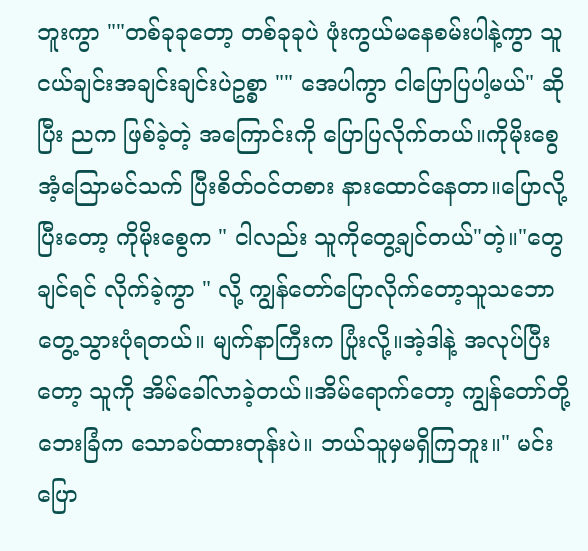ဘူးကွာ ""တစ်ခုခုတော့ တစ်ခုခုပဲ ဖုံးကွယ်မနေစမ်းပါနဲ့ကွာ သူငယ်ချင်းအချင်းချင်းပဲဥစ္စာ "" အေပါကွာ ငါပြောပြပါ့မယ်" ဆိုပြီး ညက ဖြစ်ခဲ့တဲ့ အကြောင်းကို ပြောပြလိုက်တယ်။ကိုမိုးစွေ အံ့သြောမင်သက် ပြီးစိတ်ဝင်တစား နားထောင်နေတာ။ပြောလို့ပြီးတော့ ကိုမိုးစွေက " ငါလည်း သူကိုတွေ့ချင်တယ်"တဲ့။"တွေချင်ရင် လိုက်ခဲ့ကွာ " လို့ ကျွန်တော်ပြောလိုက်တော့သူသဘောတွေ့သွားပုံရတယ်။ မျက်နာကြီးက ပြုံးလို့။အဲ့ဒါနဲ့ အလုပ်ပြီးတော့ သူကို အိမ်ခေါ်လာခဲ့တယ်။အိမ်ရောက်တော့ ကျွန်တော်တို့ဘေးခြံက သောခပ်ထားတုန်းပဲ။ ဘယ်သူမှမရှိကြဘူး။" မင်းပြော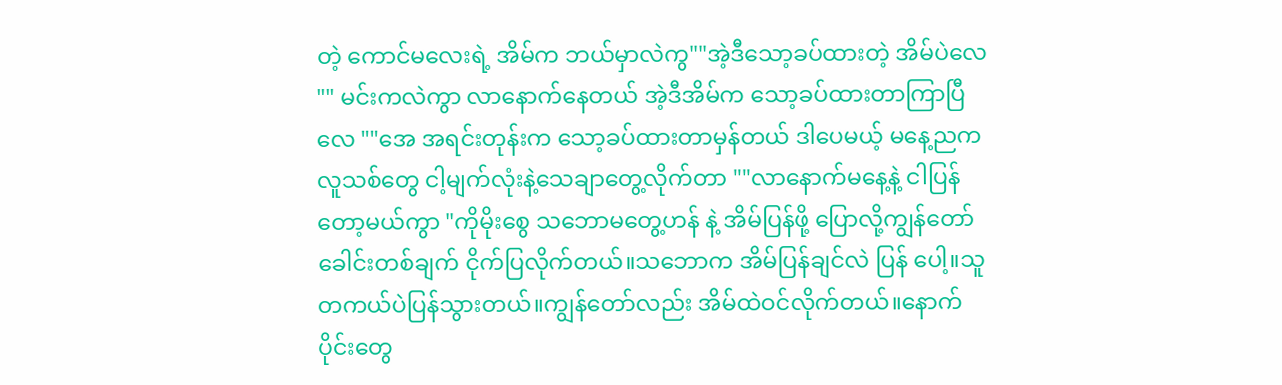တဲ့ ကောင်မလေးရဲ့ အိမ်က ဘယ်မှာလဲကွ""အဲ့ဒီသော့ခပ်ထားတဲ့ အိမ်ပဲလေ "" မင်းကလဲကွာ လာနောက်နေတယ် အဲ့ဒီအိမ်က သော့ခပ်ထားတာကြာပြီလေ ""အေ အရင်းတုန်းက သော့ခပ်ထားတာမှန်တယ် ဒါပေမယ့် မနေ့ညကလူသစ်တွေ ငါ့မျက်လုံးနဲ့သေချာတွေ့လိုက်တာ ""လာနောက်မနေ့နဲ့ ငါပြန်တော့မယ်ကွာ "ကိုမိုးစွေ သဘောမတွေ့ဟန် နဲ့ အိမ်ပြန်ဖို့ ပြောလို့ကျွန်တော် ခေါင်းတစ်ချက် ငိုက်ပြလိုက်တယ်။သဘောက အိမ်ပြန်ချင်လဲ ပြန် ပေါ့။သူတကယ်ပဲပြန်သွားတယ်။ကျွန်တော်လည်း အိမ်ထဲဝင်လိုက်တယ်။နောက်ပိုင်းတွေ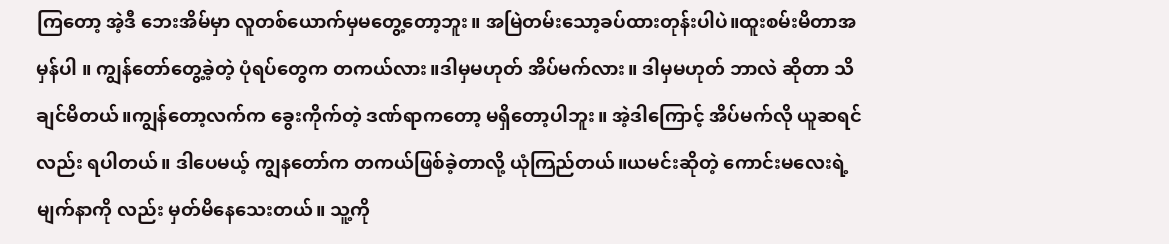ကြတော့ အဲ့ဒီ ဘေးအိမ်မှာ လူတစ်ယောက်မှမတွေ့တော့ဘူး။ အမြဲတမ်းသော့ခပ်ထားတုန်းပါပဲ။ထူးစမ်းမိတာအမှန်ပါ ။ ကျွန်တော်တွေ့ခဲ့တဲ့ ပုံရပ်တွေက တကယ်လား။ဒါမှမဟုတ် အိပ်မက်လား။ ဒါမှမဟုတ် ဘာလဲ ဆိုတာ သိချင်မိတယ်။ကျွန်တော့လက်က ခွေးကိုက်တဲ့ ဒဏ်ရာကတော့ မရှိတော့ပါဘူး။ အဲ့ဒါကြောင့် အိပ်မက်လို ယူဆရင်လည်း ရပါတယ်။ ဒါပေမယ့် ကျွနတော်က တကယ်ဖြစ်ခဲ့တာလို့ ယုံကြည်တယ်။ယမင်းဆိုတဲ့ ကောင်းမလေးရဲ့ မျက်နာကို လည်း မှတ်မိနေသေးတယ်။ သူ့ကို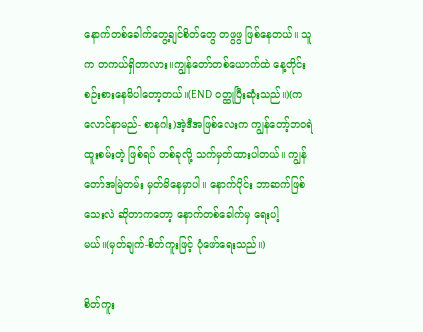နောက်တစ်ခေါက်တွေ့ချင်စိတ်တွေ တဖွဖွ ဖြစ်နေတယ်။ သူက တကယ်ရှိတာလား။ကျွန်တော်တစ်ယောက်ထဲ နေ့တိုင်းစဉ်းစားနေမိပါတော့တယ်။(END ဝတ္ထုပြီးဆုံးသည်။)(ကလောင်နာမည်- စာနဂါး)အဲ့ဒီအဖြစ်လေးက ကျွန်တော့်ဘဝရဲ ထူးစမ်းတဲ့ ဖြစ်ရပ် တစ်ခုလို့ သက်မှတ်ထားပါတယ်။ ကျွန်တော်အမြဲတမ်း မှတ်မိနေမှာပါ။ နောက်ပိုင်း ဘာဆက်ဖြစ်သေးလဲ ဆိုတာကတော့ နောက်တစ်ခေါက်မှ ရေးပါ့မယ်။(မှတ်ချက်-စိတ်ကူးဖြင့် ပုံဖော်ရေးသည်။)

စိတ်ကူး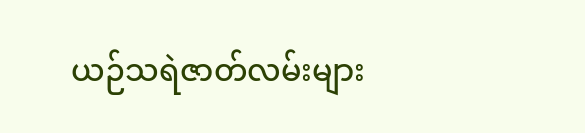ယဉ်သရဲဇာတ်လမ်းများ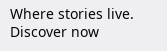Where stories live. Discover now